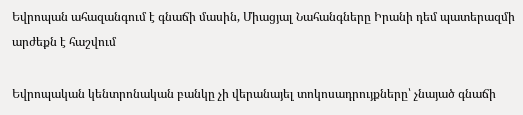Եվրոպան ահազանգում է գնաճի մասին, Միացյալ Նահանգները Իրանի դեմ պատերազմի արժեքն է հաշվում

Եվրոպական կենտրոնական բանկը չի վերանայել տոկոսադրույքները՝ չնայած գնաճի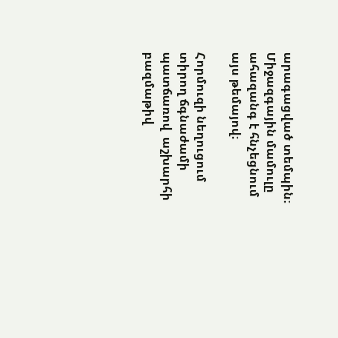արագացված տեմպին։ Միջազգային մամուլը ահազանգ է հնչեցնում այս թեմայով։

Հորմուզի նեղուցում տիրող ճգնաժամի պատճառով  աշխարհի բազմաթիվ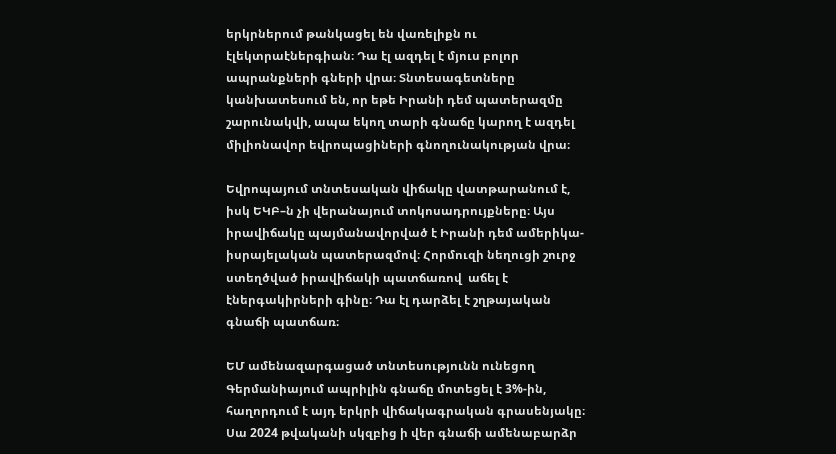երկրներում թանկացել են վառելիքն ու էլեկտրաէներգիան։ Դա էլ ազդել է մյուս բոլոր ապրանքների գների վրա։ Տնտեսագետները կանխատեսում են, որ եթե Իրանի դեմ պատերազմը շարունակվի, ապա եկող տարի գնաճը կարող է ազդել միլիոնավոր եվրոպացիների գնողունակության վրա։

Եվրոպայում տնտեսական վիճակը վատթարանում է, իսկ ԵԿԲ–ն չի վերանայում տոկոսադրույքները։ Այս իրավիճակը պայմանավորված է Իրանի դեմ ամերիկա-իսրայելական պատերազմով։ Հորմուզի նեղուցի շուրջ ստեղծված իրավիճակի պատճառով  աճել է էներգակիրների գինը։ Դա էլ դարձել է շղթայական գնաճի պատճառ։

ԵՄ ամենազարգացած տնտեսությունն ունեցող Գերմանիայում ապրիլին գնաճը մոտեցել է 3%-ին, հաղորդում է այդ երկրի վիճակագրական գրասենյակը։ Սա 2024 թվականի սկզբից ի վեր գնաճի ամենաբարձր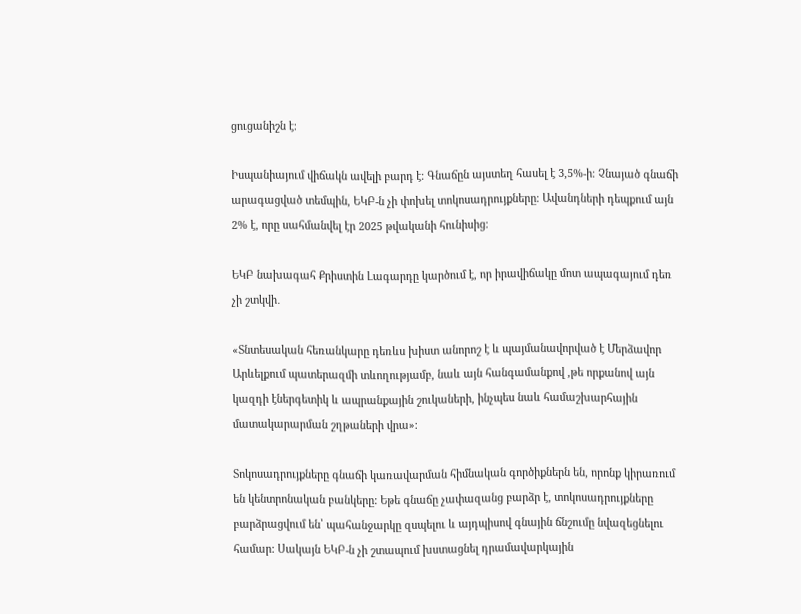ցուցանիշն է։

Իսպանիայում վիճակն ավելի բարդ է։ Գնաճըն այստեղ հասել է 3,5%-ի։ Չնայած գնաճի արագացված տեմպին, ԵԿԲ-ն չի փոխել տոկոսադրույքները։ Ավանդների դեպքում այն  2% է, որը սահմանվել էր 2025 թվականի հունիսից։

ԵԿԲ նախագահ Քրիստին Լագարդը կարծում է, որ իրավիճակը մոտ ապագայում դեռ չի շտկվի․

«Տնտեսական հեռանկարը դեռևս խիստ անորոշ է և պայմանավորված է Մերձավոր Արևելքում պատերազմի տևողությամբ, նաև այն հանգամանքով ,թե որքանով այն կազդի էներգետիկ և ապրանքային շուկաների, ինչպես նաև համաշխարհային մատակարարման շղթաների վրա»։

Տոկոսադրույքները գնաճի կառավարման հիմնական գործիքներն են, որոնք կիրառում են կենտրոնական բանկերը: Եթե գնաճը չափազանց բարձր է, տոկոսադրույքները բարձրացվում են՝ պահանջարկը զսպելու և այդպիսով գնային ճնշումը նվազեցնելու համար: Սակայն ԵԿԲ-ն չի շտապում խստացնել դրամավարկային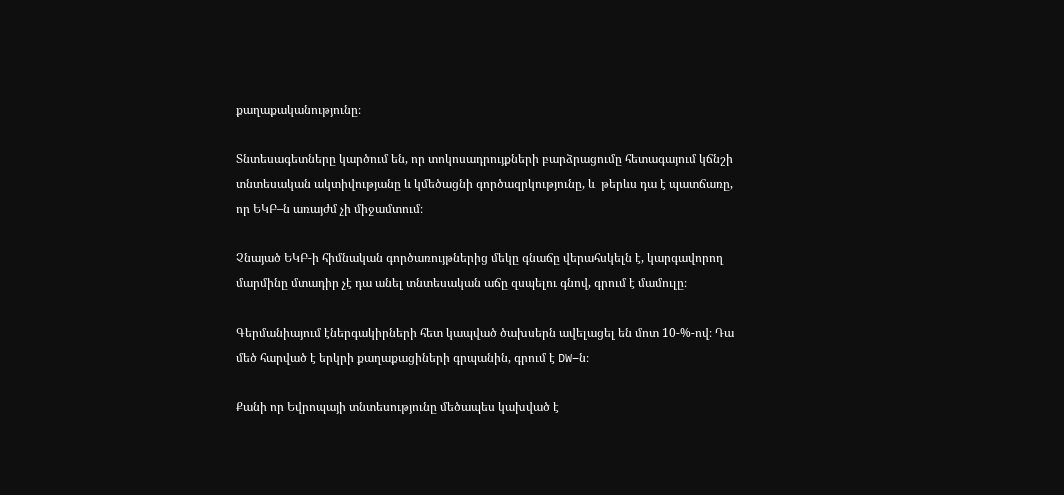քաղաքականությունը։

Տնտեսագետները կարծում են, որ տոկոսադրույքների բարձրացումը հետագայում կճնշի տնտեսական ակտիվությանը և կմեծացնի գործազրկությունը, և  թերևս դա է պատճառը, որ ԵԿԲ–ն առայժմ չի միջամտում։

Չնայած ԵԿԲ-ի հիմնական գործառույթներից մեկը գնաճը վերահսկելն է, կարգավորող մարմինը մտադիր չէ դա անել տնտեսական աճը զսպելու գնով, գրում է մամուլը։

Գերմանիայում էներգակիրների հետ կապված ծախսերն ավելացել են մոտ 10-%-ով։ Դա մեծ հարված է երկրի քաղաքացիների գրպանին, գրում է DW–ն։

Քանի որ Եվրոպայի տնտեսությունը մեծապես կախված է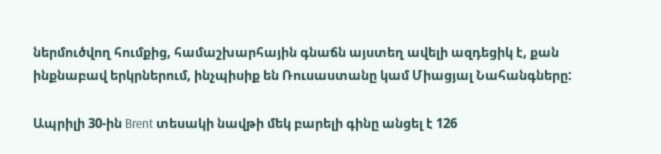ներմուծվող հումքից, համաշխարհային գնաճն այստեղ ավելի ազդեցիկ է, քան ինքնաբավ երկրներում, ինչպիսիք են Ռուսաստանը կամ Միացյալ Նահանգները:

Ապրիլի 30-ին Brent տեսակի նավթի մեկ բարելի գինը անցել է 126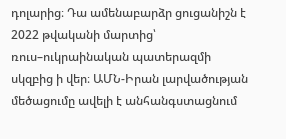դոլարից։ Դա ամենաբարձր ցուցանիշն է 2022 թվականի մարտից՝ ռուս–ուկրաինական պատերազմի սկզբից ի վեր։ ԱՄՆ-Իրան լարվածության մեծացումը ավելի է անհանգստացնում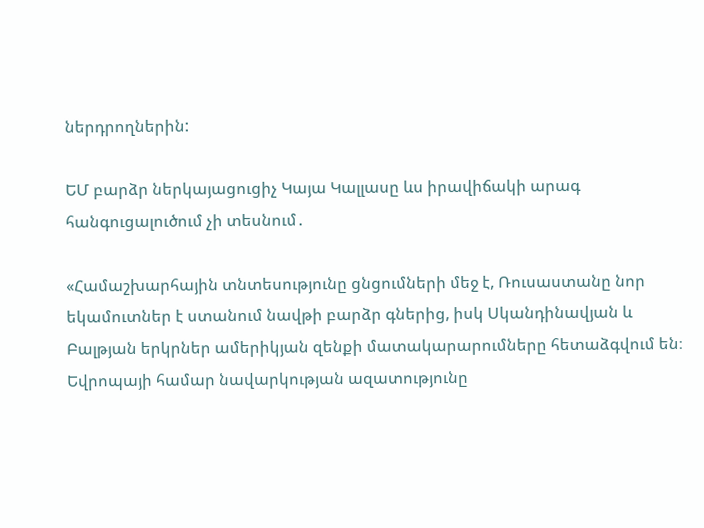ներդրողներին:

ԵՄ բարձր ներկայացուցիչ Կայա Կալլասը ևս իրավիճակի արագ հանգուցալուծում չի տեսնում․

«Համաշխարհային տնտեսությունը ցնցումների մեջ է, Ռուսաստանը նոր եկամուտներ է ստանում նավթի բարձր գներից, իսկ Սկանդինավյան և Բալթյան երկրներ ամերիկյան զենքի մատակարարումները հետաձգվում են։ Եվրոպայի համար նավարկության ազատությունը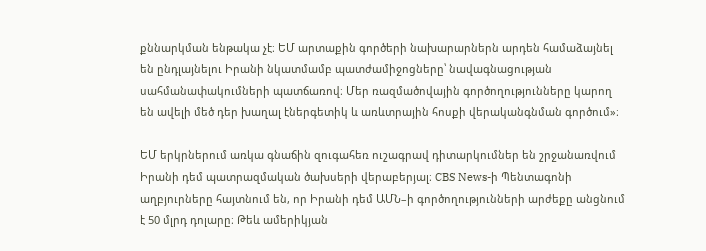քննարկման ենթակա չէ։ ԵՄ արտաքին գործերի նախարարներն արդեն համաձայնել են ընդլայնելու Իրանի նկատմամբ պատժամիջոցները՝ նավագնացության սահմանափակումների պատճառով։ Մեր ռազմածովային գործողությունները կարող են ավելի մեծ դեր խաղալ էներգետիկ և առևտրային հոսքի վերականգնման գործում»։

ԵՄ երկրներում առկա գնաճին զուգահեռ ուշագրավ դիտարկումներ են շրջանառվում Իրանի դեմ պատրազմական ծախսերի վերաբերյալ։ CBS News-ի Պենտագոնի աղբյուրները հայտնում են, որ Իրանի դեմ ԱՄՆ–ի գործողությունների արժեքը անցնում է 50 մլրդ դոլարը։ Թեև ամերիկյան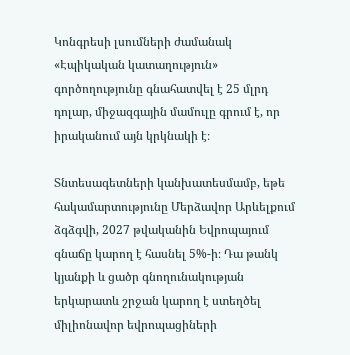Կոնգրեսի լսումների ժամանակ «Էպիկական կատաղություն» գործողությունը գնահատվել է 25 մլրդ դոլար, միջազգային մամուլը գրում է, որ իրականում այն կրկնակի է։

Տնտեսագետների կանխատեսմամբ, եթե հակամարտությունը Մերձավոր Արևելքում ձգձգվի, 2027 թվականին Եվրոպայում գնաճը կարող է հասնել 5%-ի։ Դա թանկ կյանքի և ցածր գնողունակության երկարատև շրջան կարող է ստեղծել միլիոնավոր եվրոպացիների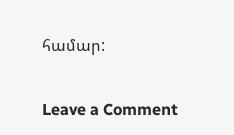համար:

Leave a Comment